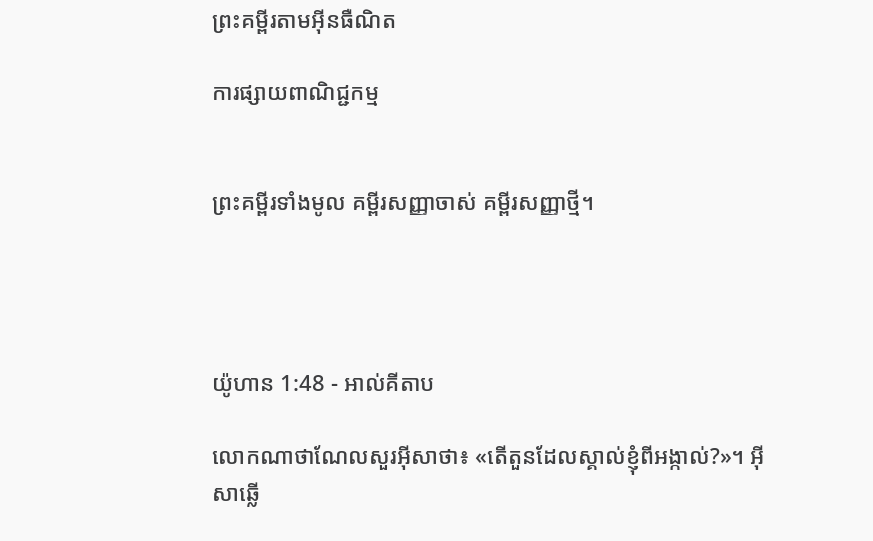ព្រះគម្ពីរតាមអ៊ីនធឺណិត

ការផ្សាយពាណិជ្ជកម្ម


ព្រះគម្ពីរទាំងមូល គម្ពីរសញ្ញាចាស់ គម្ពីរសញ្ញាថ្មី។




យ៉ូហាន 1:48 - អាល់គីតាប

លោកណា‌ថា‌ណែលសួរអ៊ីសាថា៖ «តើតួនដែលស្គាល់ខ្ញុំពីអង្កាល់?»។ អ៊ីសាឆ្លើ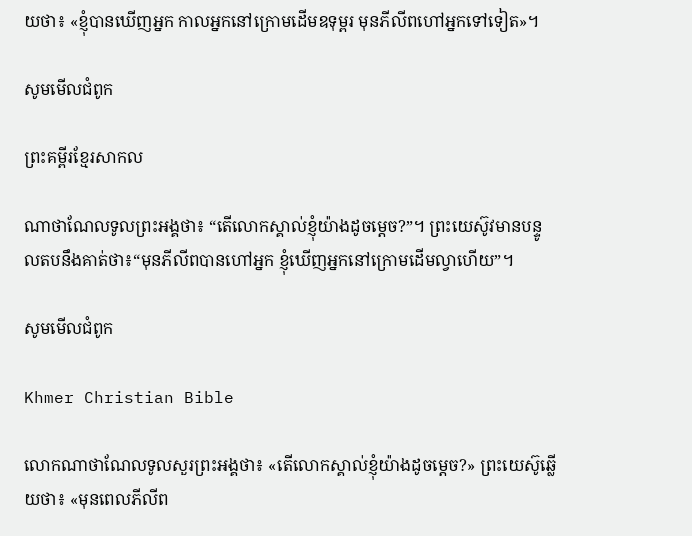យថា៖ «ខ្ញុំបានឃើញអ្នក កាលអ្នកនៅក្រោមដើមឧទុម្ពរ មុនភីលីពហៅអ្នកទៅទៀត»។

សូមមើលជំពូក

ព្រះគម្ពីរខ្មែរសាកល

ណាថាណែលទូលព្រះអង្គថា៖ “តើលោកស្គាល់ខ្ញុំយ៉ាងដូចម្ដេច?”។ ព្រះយេស៊ូវមានបន្ទូលតបនឹងគាត់ថា៖“មុនភីលីពបានហៅអ្នក ខ្ញុំឃើញអ្នកនៅក្រោមដើមល្វាហើយ”។

សូមមើលជំពូក

Khmer Christian Bible

លោកណាថាណែលទូលសួរព្រះអង្គថា៖ «តើលោកស្គាល់ខ្ញុំយ៉ាងដូចម្ដេច?» ព្រះយេស៊ូឆ្លើយថា៖ «មុនពេលភីលីព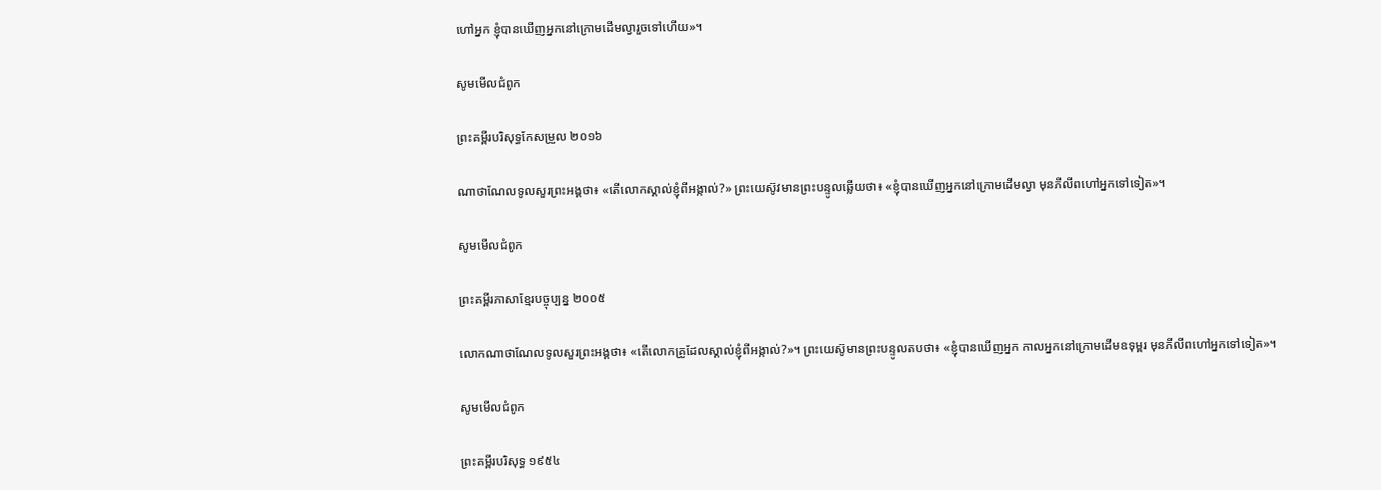ហៅអ្នក ខ្ញុំបានឃើញអ្នកនៅក្រោមដើមល្វារួចទៅហើយ»។

សូមមើលជំពូក

ព្រះគម្ពីរបរិសុទ្ធកែសម្រួល ២០១៦

ណាថា‌ណែលទូលសួរព្រះ‌អង្គថា៖ «តើលោកស្គាល់ខ្ញុំពីអង្កាល់?» ព្រះ‌យេស៊ូវមានព្រះបន្ទូលឆ្លើយថា៖ «ខ្ញុំបានឃើញអ្នកនៅក្រោមដើមល្វា មុនភីលីពហៅអ្នកទៅទៀត»។

សូមមើលជំពូក

ព្រះគម្ពីរភាសាខ្មែរបច្ចុប្បន្ន ២០០៥

លោកណា‌ថា‌ណែលទូលសួរព្រះអង្គថា៖ «តើលោកគ្រូដែលស្គាល់ខ្ញុំពីអង្កាល់?»។ ព្រះ‌យេស៊ូមានព្រះ‌បន្ទូលតបថា៖ «ខ្ញុំបានឃើញអ្នក កាលអ្នកនៅក្រោមដើមឧទុម្ពរ មុនភីលីពហៅអ្នកទៅទៀត»។

សូមមើលជំពូក

ព្រះគម្ពីរបរិសុទ្ធ ១៩៥៤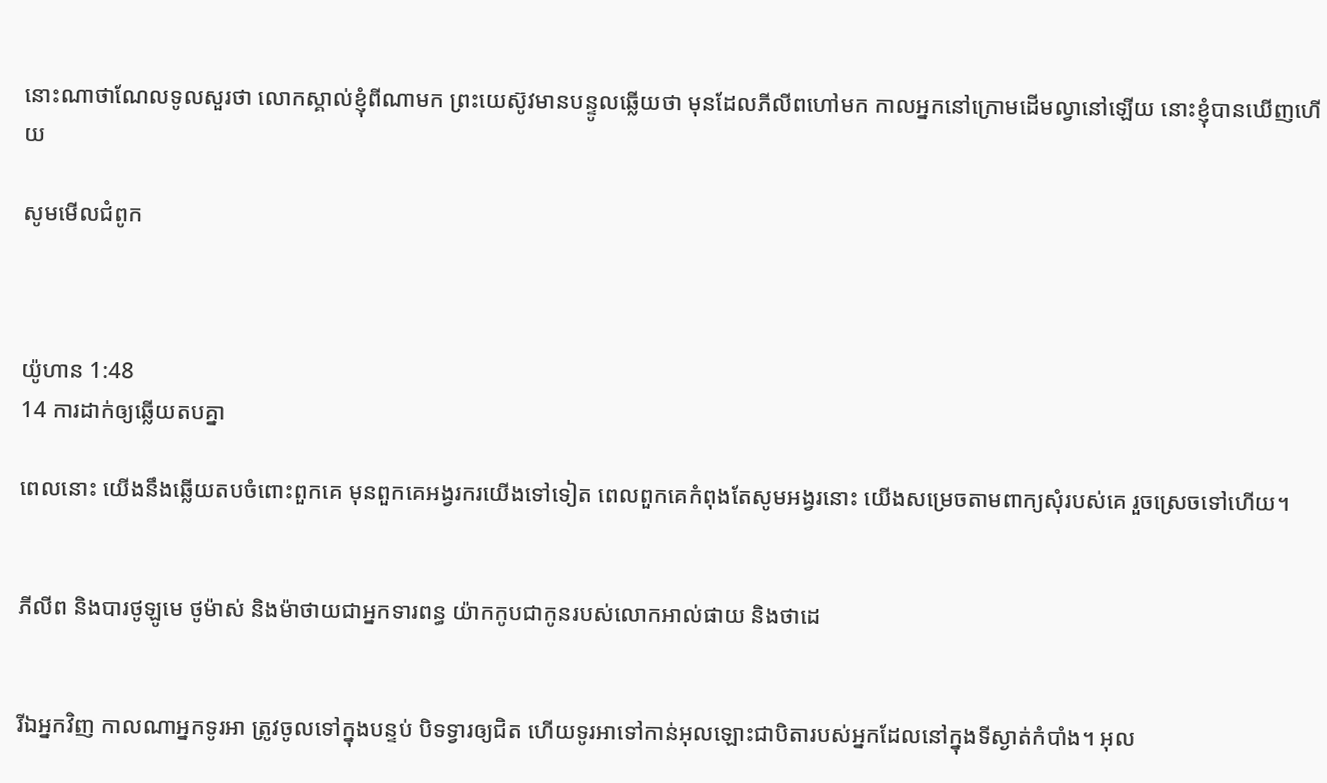នោះណាថា‌ណែលទូលសួរថា លោកស្គាល់ខ្ញុំពីណាមក ព្រះ‌យេស៊ូវមានបន្ទូលឆ្លើយថា មុនដែលភីលីពហៅមក កាលអ្នកនៅក្រោមដើមល្វានៅឡើយ នោះខ្ញុំបានឃើញហើយ

សូមមើលជំពូក



យ៉ូហាន 1:48
14 ការដាក់ឲ្យឆ្លើយតបគ្នា

ពេលនោះ យើងនឹងឆ្លើយតបចំពោះពួកគេ មុនពួកគេអង្វរករយើងទៅទៀត ពេលពួកគេកំពុងតែសូម‌អង្វរនោះ យើងសម្រេចតាមពាក្យសុំរបស់គេ រួចស្រេចទៅហើយ។


ភីលីព និងបារថូ‌ឡូមេ ថូ‌ម៉ាស់ និងម៉ាថាយជាអ្នកទារពន្ធ យ៉ាកកូបជាកូនរបស់លោកអាល់ផាយ និងថាដេ


រីឯអ្នកវិញ កាលណាអ្នកទូរអា ត្រូវចូលទៅក្នុងបន្ទប់ បិទទ្វារឲ្យជិត ហើយទូរអាទៅកាន់អុលឡោះជាបិតារបស់អ្នកដែលនៅក្នុងទីស្ងាត់កំបាំង។ អុល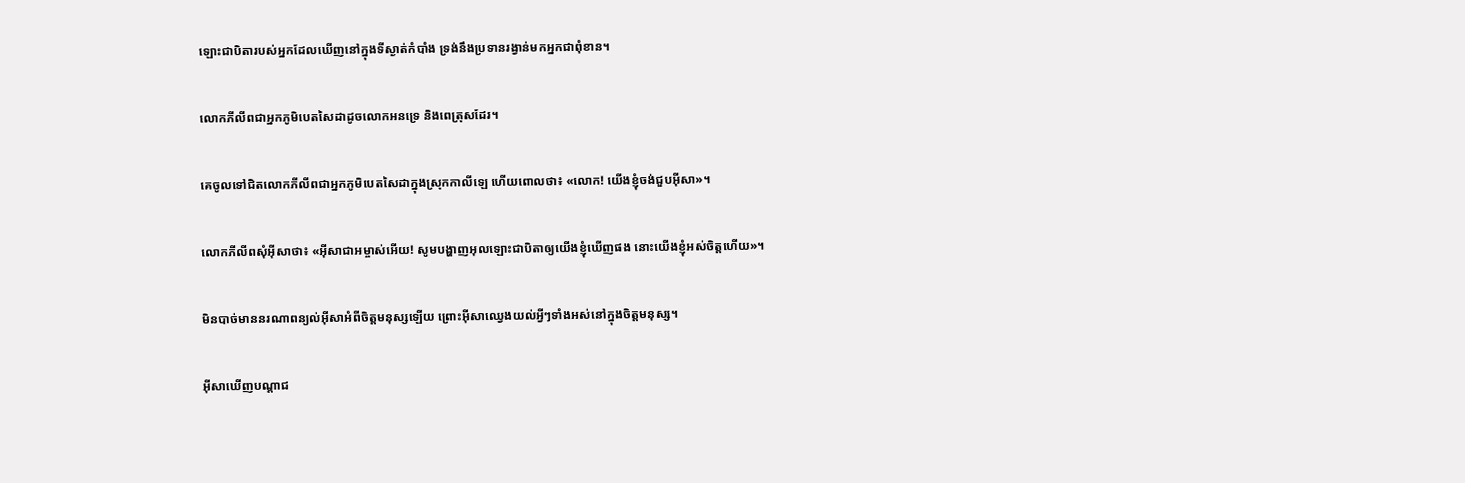ឡោះជាបិតារបស់អ្នកដែលឃើញនៅក្នុងទីស្ងាត់កំបាំង ទ្រង់នឹងប្រទានរង្វាន់មកអ្នកជាពុំ‌ខាន។


លោកភីលីពជាអ្នកភូមិបេត‌សៃ‌ដាដូចលោកអន‌ទ្រេ និងពេត្រុសដែរ។


គេចូលទៅជិតលោកភីលីពជាអ្នកភូមិបេត‌សៃ‌ដាក្នុងស្រុកកាលី‌ឡេ ហើយពោលថា៖ «លោក! យើងខ្ញុំចង់ជួបអ៊ីសា»។


លោកភីលីពសុំអ៊ីសាថា៖ «អ៊ីសា‌ជាអម្ចាស់អើយ! សូមបង្ហាញអុលឡោះជាបិតាឲ្យយើងខ្ញុំឃើញផង នោះយើងខ្ញុំអស់ចិត្ដហើយ»។


មិនបាច់មាននរណាពន្យល់អ៊ីសាអំពីចិត្ដមនុស្សឡើយ ព្រោះអ៊ីសាឈ្វេងយល់អ្វីៗទាំងអស់នៅក្នុងចិត្ដមនុស្ស។


អ៊ីសាឃើញបណ្ដា‌ជ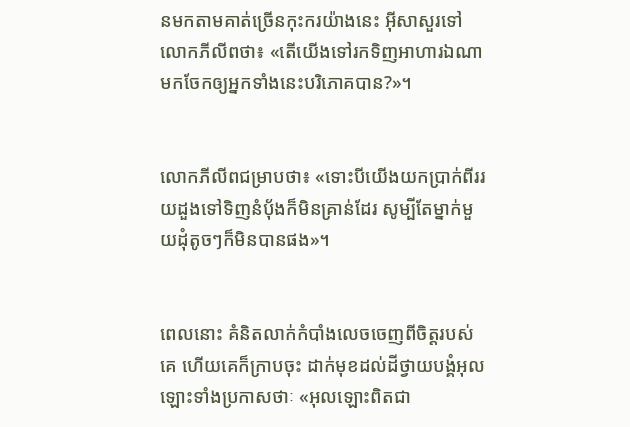នមកតាមគាត់ច្រើនកុះ‌ករយ៉ាងនេះ អ៊ីសាសួរទៅលោកភីលីពថា៖ «តើយើងទៅរកទិញអាហារឯណាមកចែកឲ្យអ្នកទាំងនេះបរិភោគបាន?»។


លោកភីលីពជម្រាបថា៖ «ទោះបីយើងយកប្រាក់ពីររយដួងទៅទិញនំបុ័ងក៏មិនគ្រាន់ដែរ សូម្បីតែម្នាក់មួយដុំតូចៗក៏មិនបានផង»។


ពេលនោះ គំនិតលាក់កំបាំងលេចចេញពីចិត្ដរបស់គេ ហើយគេក៏ក្រាបចុះ ដាក់មុខដល់ដីថ្វាយ‌បង្គំអុលឡោះទាំងប្រកាសថាៈ «អុលឡោះពិតជា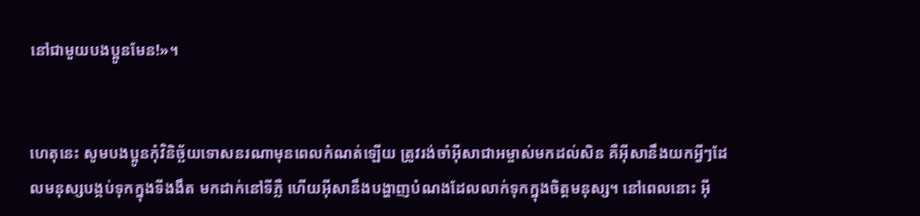នៅជាមួយបងប្អូនមែន!»។


ហេតុនេះ សូមបងប្អូនកុំវិនិច្ឆ័យទោសនរណាមុនពេលកំណត់ឡើយ ត្រូវរង់‌ចាំអ៊ីសា‌ជាអម្ចាស់មកដល់សិន គឺអ៊ីសានឹងយកអ្វីៗដែលមនុស្សបង្កប់ទុកក្នុងទី‌ងងឹត មកដាក់នៅទីភ្លឺ ហើយអ៊ីសានឹងបង្ហាញបំណងដែលលាក់ទុកក្នុងចិត្ដមនុស្ស។ នៅពេលនោះ អ៊ី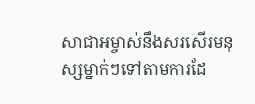សា‌ជាអម្ចាស់នឹងសរសើរមនុស្សម្នាក់ៗទៅតាមការដែ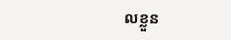លខ្លួន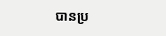បានប្រ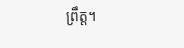ព្រឹត្ដ។